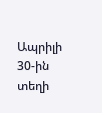Ապրիլի 30-ին տեղի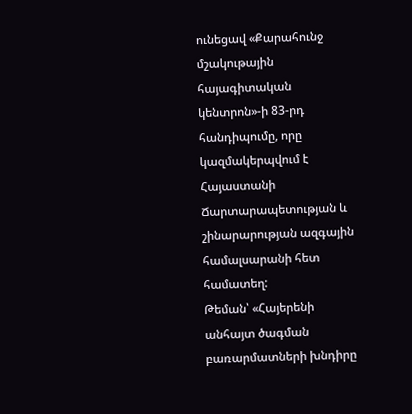ունեցավ «Քարահունջ մշակութային հայագիտական կենտրոն»-ի 83-րդ հանդիպումը, որը կազմակերպվում է Հայաստանի Ճարտարապետության և շինարարության ազգային համալսարանի հետ համատեղ:
Թեման՝ «Հայերենի անհայտ ծագման բառարմատների խնդիրը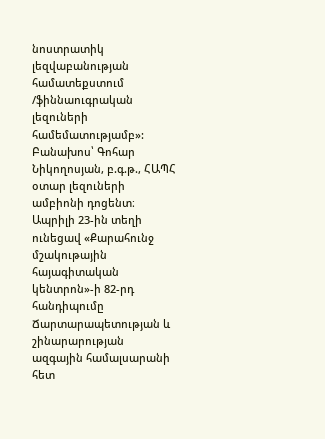նոստրատիկ լեզվաբանության համատեքստում /ֆիննաուգրական լեզուների համեմատությամբ»:
Բանախոս՝ Գոհար Նիկողոսյան, բ.գ.թ., ՀԱՊՀ օտար լեզուների ամբիոնի դոցենտ։
Ապրիլի 23-ին տեղի ունեցավ «Քարահունջ մշակութային հայագիտական կենտրոն»-ի 82-րդ հանդիպումը Ճարտարապետության և շինարարության ազգային համալսարանի հետ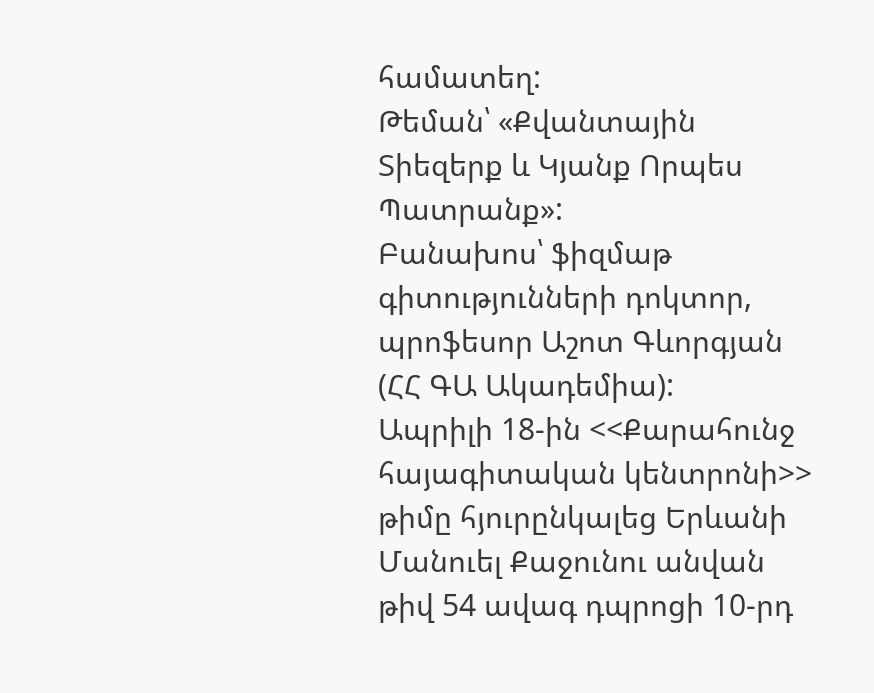համատեղ:
Թեման՝ «Քվանտային Տիեզերք և Կյանք Որպես Պատրանք»:
Բանախոս՝ ֆիզմաթ գիտությունների դոկտոր, պրոֆեսոր Աշոտ Գևորգյան (ՀՀ ԳԱ Ակադեմիա):
Ապրիլի 18-ին <<Քարահունջ հայագիտական կենտրոնի>> թիմը հյուրընկալեց Երևանի Մանուել Քաջունու անվան թիվ 54 ավագ դպրոցի 10-րդ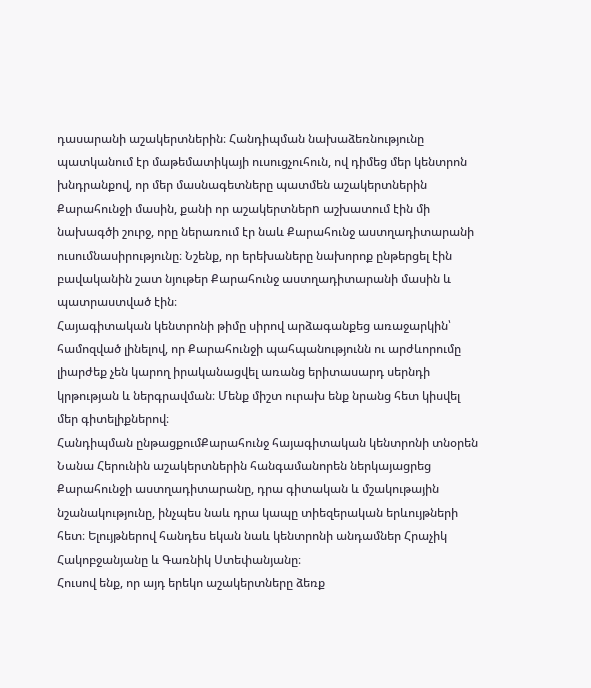դասարանի աշակերտներին։ Հանդիպման նախաձեռնությունը պատկանում էր մաթեմատիկայի ուսուցչուհուն, ով դիմեց մեր կենտրոն խնդրանքով, որ մեր մասնագետները պատմեն աշակերտներին Քարահունջի մասին, քանի որ աշակերտներn աշխատում էին մի նախագծի շուրջ, որը ներառում էր նաև Քարահունջ աստղադիտարանի ուսումնասիրությունը։ Նշենք, որ երեխաները նախորոք ընթերցել էին բավականին շատ նյութեր Քարահունջ աստղադիտարանի մասին և պատրաստված էին։
Հայագիտական կենտրոնի թիմը սիրով արձագանքեց առաջարկին՝ համոզված լինելով, որ Քարահունջի պահպանությունն ու արժևորումը լիարժեք չեն կարող իրականացվել առանց երիտասարդ սերնդի կրթության և ներգրավման։ Մենք միշտ ուրախ ենք նրանց հետ կիսվել մեր գիտելիքներով։
Հանդիպման ընթացքումՔարահունջ հայագիտական կենտրոնի տնօրեն Նանա Հերունին աշակերտներին հանգամանորեն ներկայացրեց Քարահունջի աստղադիտարանը, դրա գիտական և մշակութային նշանակությունը, ինչպես նաև դրա կապը տիեզերական երևույթների հետ։ Ելույթներով հանդես եկան նաև կենտրոնի անդամներ Հրաչիկ Հակոբջանյանը և Գառնիկ Ստեփանյանը։
Հուսով ենք, որ այդ երեկո աշակերտները ձեռք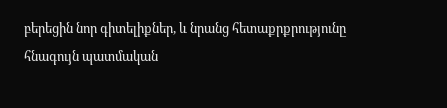բերեցին նոր գիտելիքներ, և նրանց հետաքրքրությունը հնագույն պատմական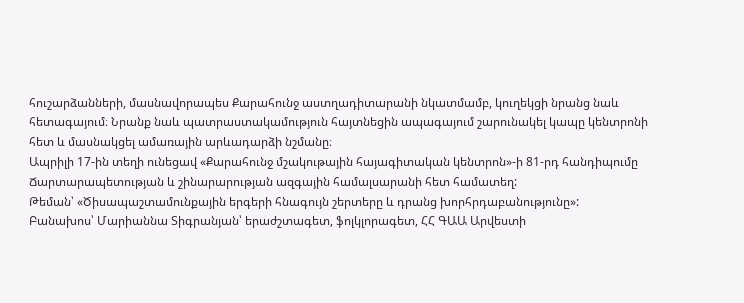հուշարձանների, մասնավորապես Քարահունջ աստղադիտարանի նկատմամբ, կուղեկցի նրանց նաև հետագայում։ Նրանք նաև պատրաստակամություն հայտնեցին ապագայում շարունակել կապը կենտրոնի հետ և մասնակցել ամառային արևադարձի նշմանը։
Ապրիլի 17-ին տեղի ունեցավ «Քարահունջ մշակութային հայագիտական կենտրոն»-ի 81-րդ հանդիպումը Ճարտարապետության և շինարարության ազգային համալսարանի հետ համատեղ:
Թեման՝ «Ծիսապաշտամունքային երգերի հնագույն շերտերը և դրանց խորհրդաբանությունը»:
Բանախոս՝ Մարիաննա Տիգրանյան՝ երաժշտագետ, ֆոլկլորագետ, ՀՀ ԳԱԱ Արվեստի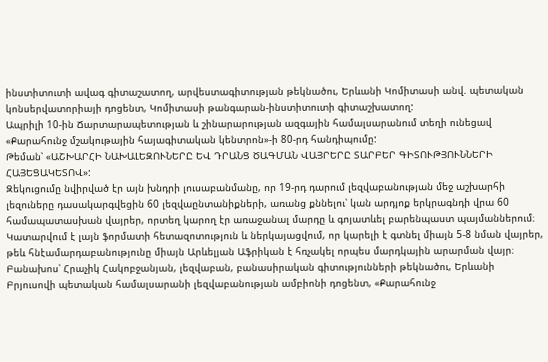ինստիտուտի ավագ գիտաշատող, արվեստագիտության թեկնածու, Երևանի Կոմիտասի անվ. պետական կոնսերվատորիայի դոցենտ, Կոմիտասի թանգարան-ինստիտուտի գիտաշխատող:
Ապրիլի 10-ին Ճարտարապետության և շինարարության ազգային համալսարանում տեղի ունեցավ «Քարահունջ մշակութային հայագիտական կենտրոն»-ի 80-րդ հանդիպումը:
Թեման՝ «ԱՇԽԱՐՀԻ ՆԱԽԱԼԵԶՈՒՆԵՐԸ ԵՎ ԴՐԱՆՑ ԾԱԳՄԱՆ ՎԱՅՐԵՐԸ ՏԱՐԲԵՐ ԳԻՏՈՒԹՅՈՒՆՆԵՐԻ ՀԱՅԵՑԱԿԵՏՈՎ»:
Զեկուցումը նվիրված էր այն խնդրի լուսաբանմանը, որ 19-րդ դարում լեզվաբանության մեջ աշխարհի լեզուները դասակարգվեցին 60 լեզվաընտանիքների, առանց քննելու՝ կան արդյոք երկրագնդի վրա 60 համապատասխան վայրեր, որտեղ կարող էր առաջանալ մարդը և գոյատևել բարենպաստ պայմաններում։ Կատարվում է լայն ֆորմատի հետազոտություն և ներկայացվում, որ կարելի է գտնել միայն 5-8 նման վայրեր, թեև հնէամարդաբանությունը միայն Արևելյան Աֆրիկան է հռչակել որպես մարդկային արարման վայր։
Բանախոս՝ Հրաչիկ Հակոբջանյան, լեզվաբան, բանասիրական գիտությունների թեկնածու, Երևանի Բրյուսովի պետական համալսարանի լեզվաբանության ամբիոնի դոցենտ, «Քարահունջ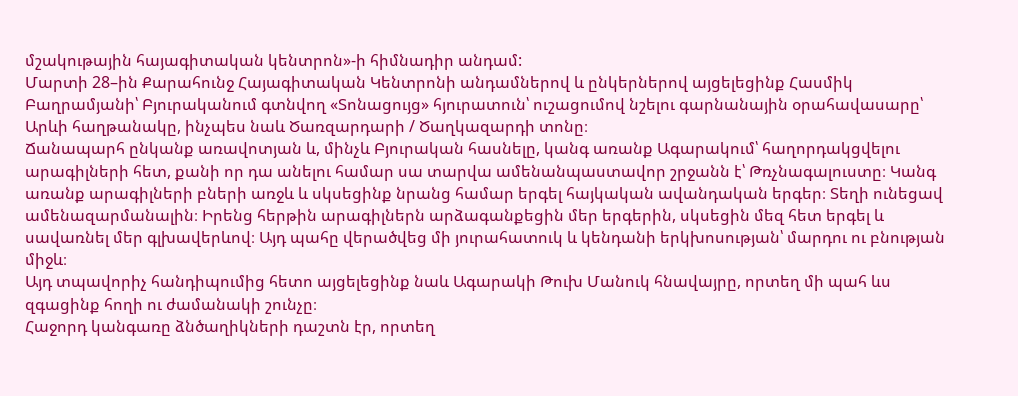մշակութային հայագիտական կենտրոն»-ի հիմնադիր անդամ:
Մարտի 28–ին Քարահունջ Հայագիտական Կենտրոնի անդամներով և ընկերներով այցելեցինք Հասմիկ Բաղրամյանի՝ Բյուրականում գտնվող «Տոնացույց» հյուրատուն՝ ուշացումով նշելու գարնանային օրահավասարը՝ Արևի հաղթանակը, ինչպես նաև Ծառզարդարի / Ծաղկազարդի տոնը։
Ճանապարհ ընկանք առավոտյան և, մինչև Բյուրական հասնելը, կանգ առանք Ագարակում՝ հաղորդակցվելու արագիլների հետ, քանի որ դա անելու համար սա տարվա ամենանպաստավոր շրջանն է՝ Թռչնագալուստը։ Կանգ առանք արագիլների բների առջև և սկսեցինք նրանց համար երգել հայկական ավանդական երգեր։ Տեղի ունեցավ ամենազարմանալին։ Իրենց հերթին արագիլներն արձագանքեցին մեր երգերին, սկսեցին մեզ հետ երգել և սավառնել մեր գլխավերևով։ Այդ պահը վերածվեց մի յուրահատուկ և կենդանի երկխոսության՝ մարդու ու բնության միջև։
Այդ տպավորիչ հանդիպումից հետո այցելեցինք նաև Ագարակի Թուխ Մանուկ հնավայրը, որտեղ մի պահ ևս զգացինք հողի ու ժամանակի շունչը։
Հաջորդ կանգառը ձնծաղիկների դաշտն էր, որտեղ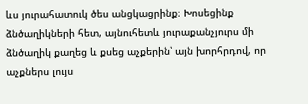ևս յուրահատուկ ծես անցկացրինք։ Խոսեցինք ձնծաղիկների հետ, այնուհետև յուրաքանչյուրս մի ձնծաղիկ քաղեց և քսեց աչքերին՝ այն խորհրդով, որ աչքներս լույս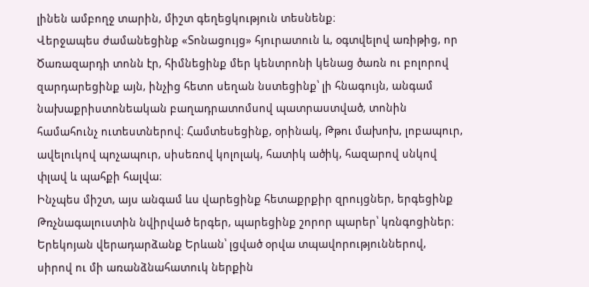լինեն ամբողջ տարին, միշտ գեղեցկություն տեսնենք։
Վերջապես ժամանեցինք «Տոնացույց» հյուրատուն և, օգտվելով առիթից, որ Ծառազարդի տոնն էր, հիմնեցինք մեր կենտրոնի կենաց ծառն ու բոլորով զարդարեցինք այն, ինչից հետո սեղան նստեցինք՝ լի հնագույն, անգամ նախաքրիստոնեական բաղադրատոմսով պատրաստված, տոնին համահունչ ուտեստներով։ Համտեսեցինք, օրինակ, Թթու մախոխ, լոբապուր, ավելուկով պոչապուր, սիսեռով կոլոլակ, հատիկ ածիկ, հազարով սնկով փլավ և պահքի հալվա։
Ինչպես միշտ, այս անգամ ևս վարեցինք հետաքրքիր զրույցներ, երգեցինք Թռչնագալուստին նվիրված երգեր, պարեցինք շորոր պարեր՝ կռնգոցիներ։
Երեկոյան վերադարձանք Երևան՝ լցված օրվա տպավորություններով, սիրով ու մի առանձնահատուկ ներքին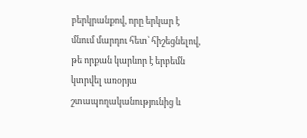բերկրանքով, որը երկար է մնում մարդու հետ՝ հիշեցնելով, թե որքան կարևոր է երբեմն կտրվել առօրյա շտապողականությունից և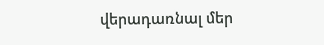վերադառնալ մեր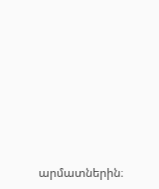արմատներին։